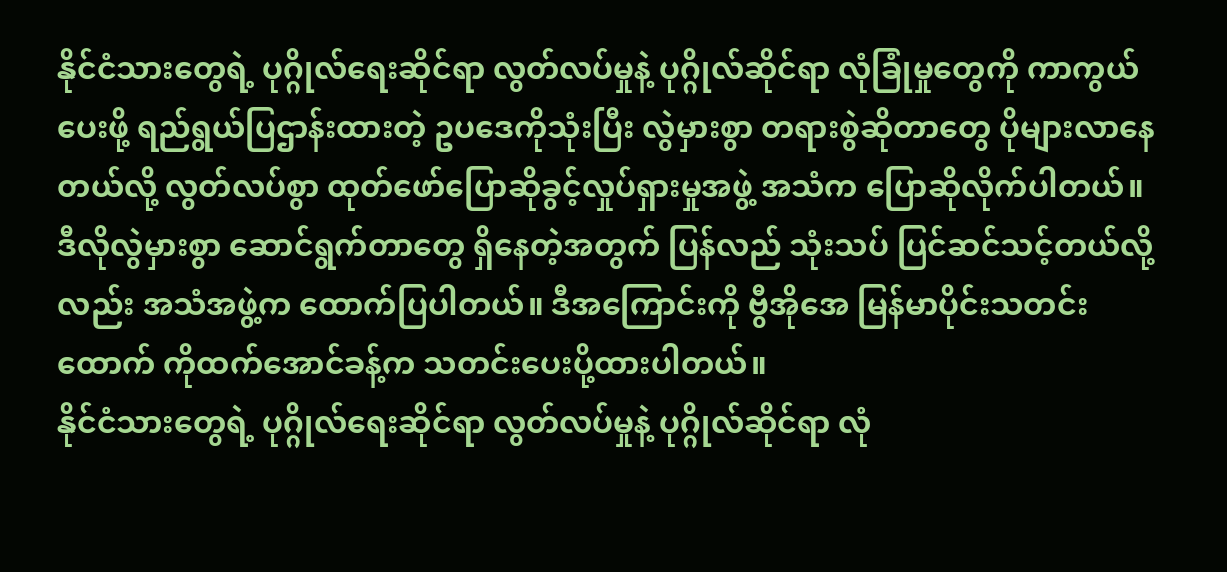နိုင်ငံသားတွေရဲ့ ပုဂ္ဂိုလ်ရေးဆိုင်ရာ လွတ်လပ်မှုနဲ့ ပုဂ္ဂိုလ်ဆိုင်ရာ လုံခြုံမှုတွေကို ကာကွယ်ပေးဖို့ ရည်ရွယ်ပြဌာန်းထားတဲ့ ဥပဒေကိုသုံးပြီး လွဲမှားစွာ တရားစွဲဆိုတာတွေ ပိုများလာနေတယ်လို့ လွတ်လပ်စွာ ထုတ်ဖော်ပြောဆိုခွင့်လှုပ်ရှားမှုအဖွဲ့ အသံက ပြောဆိုလိုက်ပါတယ်။ ဒီလိုလွဲမှားစွာ ဆောင်ရွက်တာတွေ ရှိနေတဲ့အတွက် ပြန်လည် သုံးသပ် ပြင်ဆင်သင့်တယ်လို့လည်း အသံအဖွဲ့က ထောက်ပြပါတယ်။ ဒီအကြောင်းကို ဗွီအိုအေ မြန်မာပိုင်းသတင်းထောက် ကိုထက်အောင်ခန့်က သတင်းပေးပို့ထားပါတယ်။
နိုင်ငံသားတွေရဲ့ ပုဂ္ဂိုလ်ရေးဆိုင်ရာ လွတ်လပ်မှုနဲ့ ပုဂ္ဂိုလ်ဆိုင်ရာ လုံ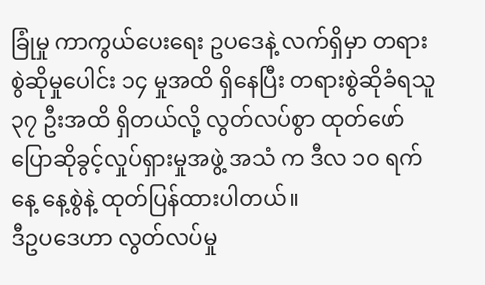ခြုံမှု ကာကွယ်ပေးရေး ဥပဒေနဲ့ လက်ရှိမှာ တရား စွဲဆိုမှုပေါင်း ၁၄ မှုအထိ ရှိနေပြီး တရားစွဲဆိုခံရသူ ၃၇ ဦးအထိ ရှိတယ်လို့ လွတ်လပ်စွာ ထုတ်ဖော်ပြောဆိုခွင့်လှုပ်ရှားမှုအဖွဲ့ အသံ က ဒီလ ၁၀ ရက်နေ့ နေ့စွဲနဲ့ ထုတ်ပြန်ထားပါတယ်။
ဒီဥပဒေဟာ လွတ်လပ်မှု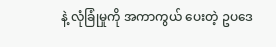နဲ့ လုံခြုံမှုကို အကာကွယ် ပေးတဲ့ ဥပဒေ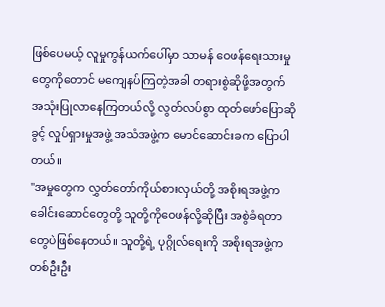ဖြစ်ပေမယ့် လူမှုကွန်ယက်ပေါ်မှာ သာမန် ဝေဖန်ရေးသားမှုတွေကိုတောင် မကျေနပ်ကြတဲ့အခါ တရားစွဲဆိုဖို့အတွက် အသုံးပြုလာနေကြတယ်လို့ လွတ်လပ်စွာ ထုတ်ဖော်ပြောဆိုခွင့် လှုပ်ရှားမှုအဖွဲ့ အသံအဖွဲ့က မောင်ဆောင်းခက ပြောပါတယ်။
"အမှုတွေက လွှတ်တော်ကိုယ်စားလှယ်တို့ အစိုးရအဖွဲ့က ခေါင်းဆောင်တွေတို့ သူတို့ကိုဝေဖန်လို့ဆိုပြီး အစွဲခံရတာတွေပဲဖြစ်နေတယ်။ သူတို့ရဲ့ ပုဂ္ဂိုလ်ရေးကို အစိုးရအဖွဲ့က တစ်ဦးဦး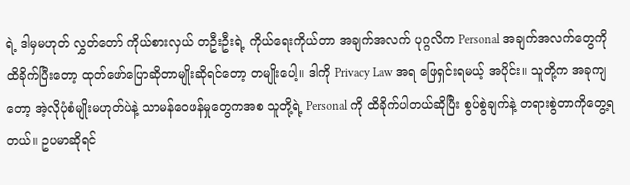ရဲ့ ဒါမှမဟုတ် လွှတ်တော် ကိုယ်စားလှယ် တဦးဦးရဲ့ ကိုယ်ရေးကိုယ်တာ အချက်အလက် ပုဂ္ဂလိက Personal အချက်အလက်တွေကို ထိခိုက်ပြီးတော့ ထုတ်ဖော်ပြောဆိုတာမျိုးဆိုရင်တော့ တမျိုးပေါ့။ ဒါကို Privacy Law အရ ဖြေရှင်းရမယ့် အပိုင်း။ သူတို့က အခုကျတော့ အဲ့လိုပုံစံမျိုးမဟုတ်ပဲနဲ့ သာမန်ဝေဖန်မှုတွေကအစ သူတို့ရဲ့ Personal ကို ထိခိုက်ပါတယ်ဆိုပြီး စွပ်စွဲချက်နဲ့ တရားစွဲတာကိုတွေ့ရတယ်။ ဥပမာဆိုရင်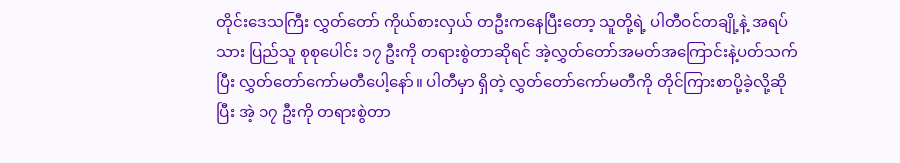တိုင်းဒေသကြီး လွှတ်တော် ကိုယ်စားလှယ် တဦးကနေပြီးတော့ သူတို့ရဲ့ ပါတီဝင်တချို့နဲ့ အရပ်သား ပြည်သူ စုစုပေါင်း ၁၇ ဦးကို တရားစွဲတာဆိုရင် အဲ့လွှတ်တော်အမတ်အကြောင်းနဲ့ပတ်သက်ပြီး လွှတ်တော်ကော်မတီပေါ့နော်။ ပါတီမှာ ရှိတဲ့ လွှတ်တော်ကော်မတီကို တိုင်ကြားစာပို့ခဲ့လို့ဆိုပြီး အဲ့ ၁၇ ဦးကို တရားစွဲတာ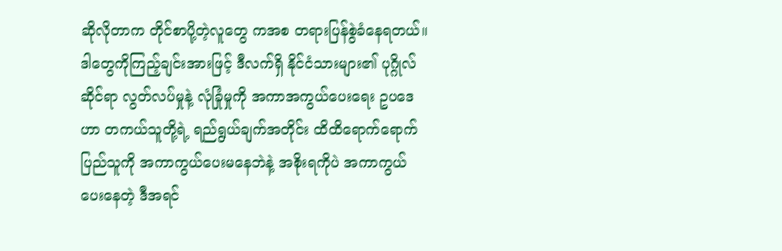ဆိုလိုတာက တိုင်စာပို့တဲ့လူတွေ ကအစ တရားပြန်စွဲခံနေရတယ်။ ဒါတွေကိုကြည့်ချင်းအားဖြင့် ဒီလက်ရှိ နိုင်ငံသားများ၏ ပုဂ္ဂိုလ်ဆိုင်ရာ လွတ်လပ်မှုနဲ့ လုံခြုံမှုကို အကာအကွယ်ပေးရေး ဥပဒေဟာ တကယ်သူတို့ရဲ့ ရည်ရွယ်ချက်အတိုင်း ထိထိရောက်ရောက် ပြည်သူကို အကာကွယ်ပေးမနေဘဲနဲ့ အစိုးရကိုပဲ အကာကွယ်ပေးနေတဲ့ ဒီအရင်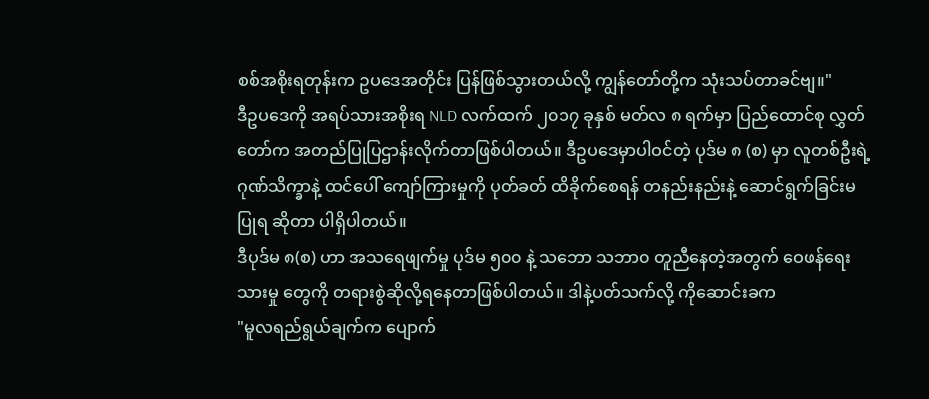စစ်အစိုးရတုန်းက ဥပဒေအတိုင်း ပြန်ဖြစ်သွားတယ်လို့ ကျွန်တော်တို့က သုံးသပ်တာခင်ဗျ။"
ဒီဥပဒေကို အရပ်သားအစိုးရ NLD လက်ထက် ၂၀၁၇ ခုနှစ် မတ်လ ၈ ရက်မှာ ပြည်ထောင်စု လွှတ်တော်က အတည်ပြုပြဌာန်းလိုက်တာဖြစ်ပါတယ်။ ဒီဥပဒေမှာပါဝင်တဲ့ ပုဒ်မ ၈ (စ) မှာ လူတစ်ဦးရဲ့ ဂုဏ်သိက္ခာနဲ့ ထင်ပေါ် ကျော်ကြားမှုကို ပုတ်ခတ် ထိခိုက်စေရန် တနည်းနည်းနဲ့ ဆောင်ရွက်ခြင်းမပြုရ ဆိုတာ ပါရှိပါတယ်။
ဒီပုဒ်မ ၈(စ) ဟာ အသရေဖျက်မှု ပုဒ်မ ၅၀၀ နဲ့ သဘော သဘာ၀ တူညီနေတဲ့အတွက် ဝေဖန်ရေးသားမှု တွေကို တရားစွဲဆိုလို့ရနေတာဖြစ်ပါတယ်။ ဒါနဲ့ပတ်သက်လို့ ကိုဆောင်းခက
"မူလရည်ရွယ်ချက်က ပျောက်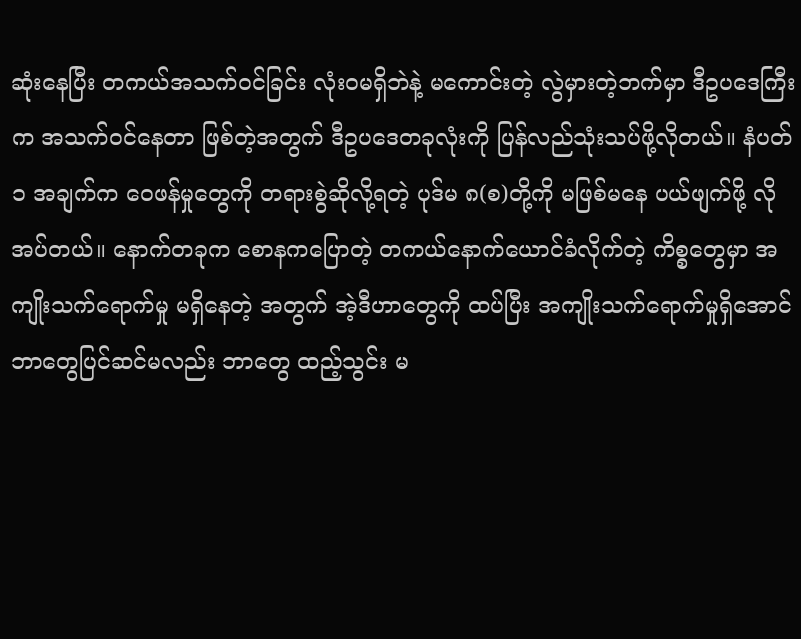ဆုံးနေပြီး တကယ်အသက်ဝင်ခြင်း လုံးဝမရှိဘဲနဲ့ မကောင်းတဲ့ လွဲမှားတဲ့ဘက်မှာ ဒီဥပဒေကြီးက အသက်ဝင်နေတာ ဖြစ်တဲ့အတွက် ဒီဥပဒေတခုလုံးကို ပြန်လည်သုံးသပ်ဖို့လိုတယ်။ နံပတ် ၁ အချက်က ဝေဖန်မှုတွေကို တရားစွဲဆိုလို့ရတဲ့ ပုဒ်မ ၈(စ)တို့ကို မဖြစ်မနေ ပယ်ဖျက်ဖို့ လိုအပ်တယ်။ နောက်တခုက စောနကပြောတဲ့ တကယ်နောက်ယောင်ခံလိုက်တဲ့ ကိစ္စတွေမှာ အကျိုးသက်ရောက်မှု မရှိနေတဲ့ အတွက် အဲ့ဒီဟာတွေကို ထပ်ပြီး အကျိုးသက်ရောက်မှုရှိအောင် ဘာတွေပြင်ဆင်မလည်း ဘာတွေ ထည့်သွင်း မ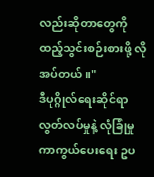လည်းဆိုတာတွေကို ထည့်သွင်းစဉ်းစားဖို့ လိုအပ်တယ်။"
ဒီပုဂ္ဂိုလ်ရေးဆိုင်ရာ လွတ်လပ်မှုနဲ့ လုံခြုံမှု ကာကွယ်ပေးရေး ဥပ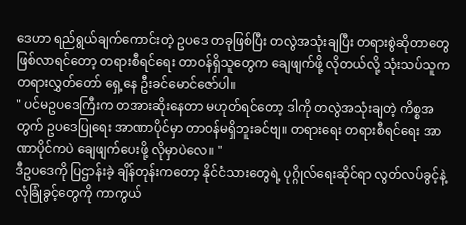ဒေဟာ ရည်ရွယ်ချက်ကောင်းတဲ့ ဥပဒေ တခုဖြစ်ပြီး တလွဲအသုံးချပြီး တရားစွဲဆိုတာတွေ ဖြစ်လာရင်တော့ တရားစီရင်ရေး တာဝန်ရှိသူတွေက ချေဖျက်ဖို့ လိုတယ်လို့ သုံးသပ်သူက တရားလွှတ်တော် ရှေ့နေ ဦးခင်မောင်ဇော်ပါ။
" ပင်မဥပဒေကြီးက တအားဆိုးနေတာ မဟုတ်ရင်တော့ ဒါကို တလွဲအသုံးချတဲ့ ကိစ္စအတွက် ဥပဒေပြုရေး အာဏာပိုင်မှာ တာဝန်မရှိဘူးခင်ဗျ။ တရားရေး တရားစီရင်ရေး အာဏာပိုင်ကပဲ ချေဖျက်ပေးဖို့ လိုမှာပဲလေ။ "
ဒီဥပဒေကို ပြဌာန်းခဲ့ ချိန်တုန်းကတော့ နိုင်ငံသားတွေရဲ့ ပုဂ္ဂိုလ်ရေးဆိုင်ရာ လွတ်လပ်ခွင့်နဲ့ လုံခြုံခွင့်တွေကို ကာကွယ်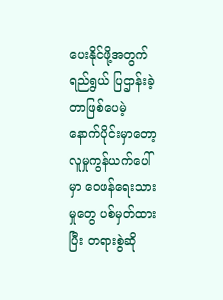ပေးနိုင်ဖို့အတွက် ရည်ရွယ် ပြဌာန်းခဲ့တာဖြစ်ပေမဲ့ နောက်ပိုင်းမှာတော့ လူမှုကွန်ယက်ပေါ်မှာ ဝေဖန်ရေးသားမှုတွေ ပစ်မှတ်ထားပြီး တရားစွဲဆို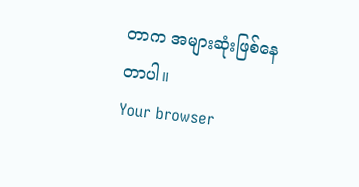တာက အများဆုံးဖြစ်နေတာပါ။
Your browser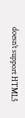doesn’t support HTML5